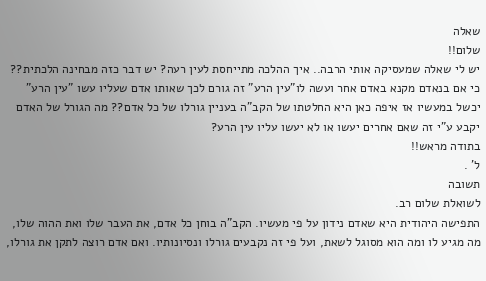שאלה
שלום!!
יש לי שאלה שמעסיקה אותי הרבה.. איך ההלכה מתייחסת לעין רעה? יש דבר כזה מבחינה הלכתית??
כי אם בנאדם מקנא באדם אחר ועשה לו"עין הרע" זה גורם לכך שאותו אדם שעליו עשו "עין הרע" יכשל במעשיו אז איפה כאן היא החלטתו של הקב"ה בעניין גורלו של כל אדם?? מה הגורל של האדם יקבע ע"י זה שאם אחרים יעשו או לא יעשו עליו עין הרע?
בתודה מראש!!
ל' .
תשובה
לשואלת שלום רב.
התפישה היהודית היא שאדם נידון על פי מעשיו. הקב"ה בוחן כל אדם, את העבר שלו ואת ההוה שלו, מה מגיע לו ומה הוא מסוגל לשאת, ועל פי זה נקבעים גורלו ונסיונותיו. ואם אדם רוצה לתקן את גורלו,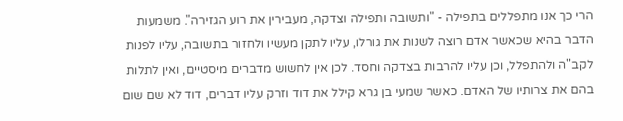הרי כך אנו מתפללים בתפילה - "ותשובה ותפילה וצדקה, מעבירין את רוע הגזירה". משמעות הדבר בהיא שכאשר אדם רוצה לשנות את גורלו, עליו לתקן מעשיו ולחזור בתשובה, עליו לפנות לקב"ה ולהתפלל, וכן עליו להרבות בצדקה וחסד. לכן אין לחשוש מדברים מיסטיים, ואין לתלות בהם את צרותיו של האדם. כאשר שמעי בן גרא קילל את דוד וזרק עליו דברים, דוד לא שם שום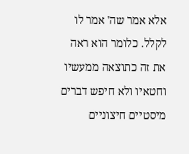אלא אמר שה' אמר לו לקלל. כלומר הוא ראה את זה כתוצאה ממעשיו וחטאיו ולא חיפש דברים מיסטיים חיצוניים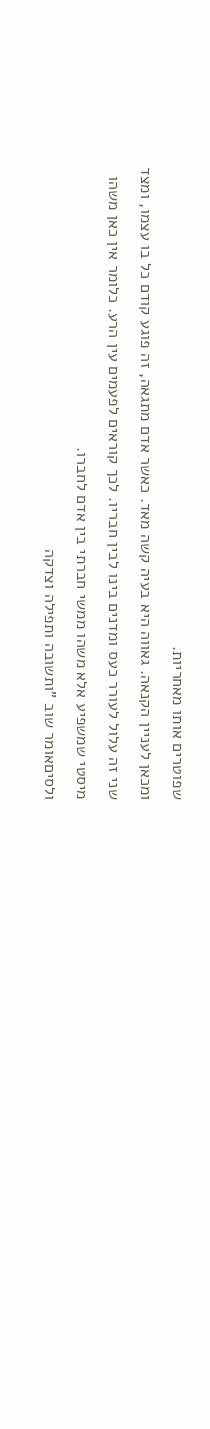שפוטרים אותו מאחריות.
ומכאן לעניין הקנאה. גאווה היא בעיה קשה מאד. כאשר אדם מתגאה, זה פוגע קודם כל בו עצמו, ומצד שני זה עלול לעורר כעס ומדנים בינו לבין חבריו. לכך קוראים לפעמים עין הרע. כלומר אין כאן משהו מיסטי שמשפיע אלא משהו ממשי חברתי בין אדם לחברו.
ולסיםאומר שוב "ותשובה ותפילה וצדקה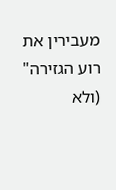מעבירין את רוע הגזירה" (ולא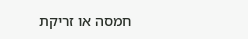חמסה או זריקת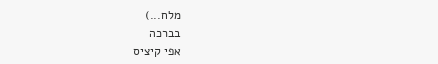מלח...)
בברכה
אפי קיציס